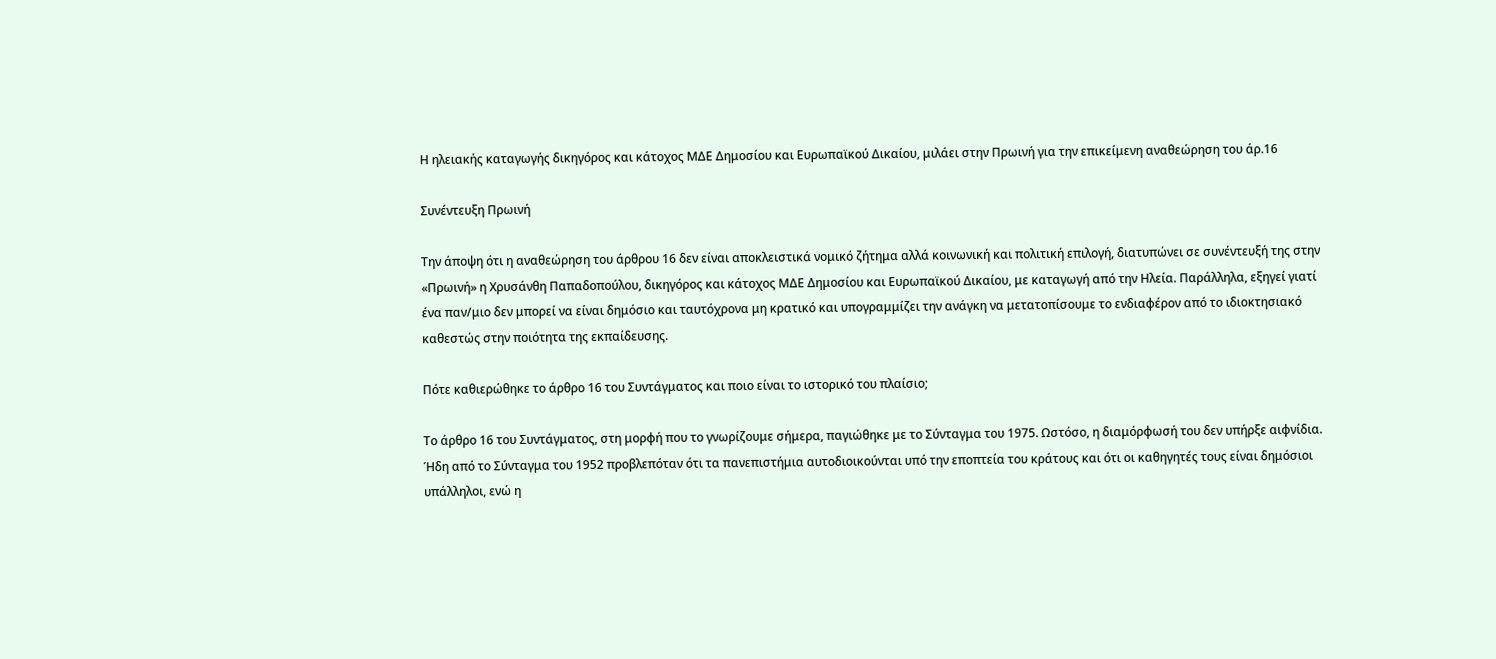Η ηλειακής καταγωγής δικηγόρος και κάτοχος ΜΔΕ Δημοσίου και Ευρωπαϊκού Δικαίου, μιλάει στην Πρωινή για την επικείμενη αναθεώρηση του άρ.16

Συνέντευξη Πρωινή

Την άποψη ότι η αναθεώρηση του άρθρου 16 δεν είναι αποκλειστικά νομικό ζήτημα αλλά κοινωνική και πολιτική επιλογή, διατυπώνει σε συνέντευξή της στην «Πρωινή» η Χρυσάνθη Παπαδοπούλου, δικηγόρος και κάτοχος ΜΔΕ Δημοσίου και Ευρωπαϊκού Δικαίου, με καταγωγή από την Ηλεία. Παράλληλα, εξηγεί γιατί ένα παν/μιο δεν μπορεί να είναι δημόσιο και ταυτόχρονα μη κρατικό και υπογραμμίζει την ανάγκη να μετατοπίσουμε το ενδιαφέρον από το ιδιοκτησιακό καθεστώς στην ποιότητα της εκπαίδευσης.

Πότε καθιερώθηκε το άρθρο 16 του Συντάγματος και ποιο είναι το ιστορικό του πλαίσιο;

Το άρθρο 16 του Συντάγματος, στη μορφή που το γνωρίζουμε σήμερα, παγιώθηκε με το Σύνταγμα του 1975. Ωστόσο, η διαμόρφωσή του δεν υπήρξε αιφνίδια. Ήδη από το Σύνταγμα του 1952 προβλεπόταν ότι τα πανεπιστήμια αυτοδιοικούνται υπό την εποπτεία του κράτους και ότι οι καθηγητές τους είναι δημόσιοι υπάλληλοι, ενώ η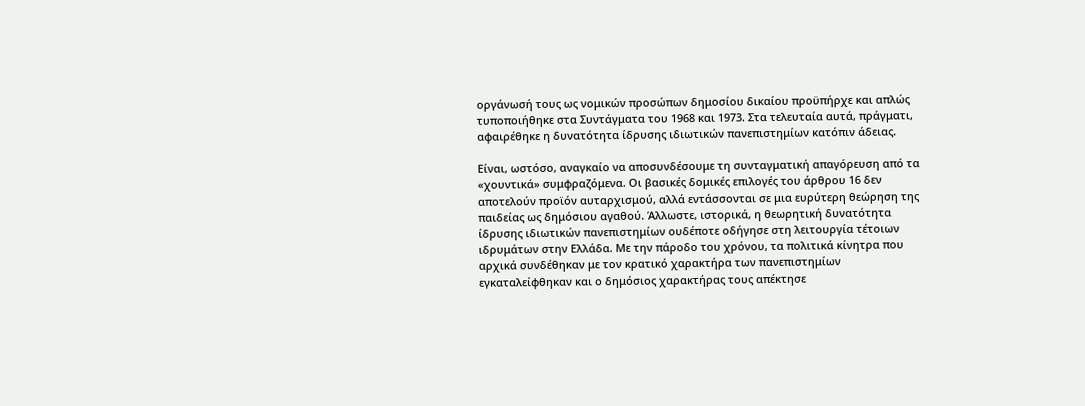οργάνωσή τους ως νομικών προσώπων δημοσίου δικαίου προϋπήρχε και απλώς τυποποιήθηκε στα Συντάγματα του 1968 και 1973. Στα τελευταία αυτά, πράγματι, αφαιρέθηκε η δυνατότητα ίδρυσης ιδιωτικών πανεπιστημίων κατόπιν άδειας.

Είναι, ωστόσο, αναγκαίο να αποσυνδέσουμε τη συνταγματική απαγόρευση από τα «χουντικά» συμφραζόμενα. Οι βασικές δομικές επιλογές του άρθρου 16 δεν αποτελούν προϊόν αυταρχισμού, αλλά εντάσσονται σε μια ευρύτερη θεώρηση της παιδείας ως δημόσιου αγαθού. Άλλωστε, ιστορικά, η θεωρητική δυνατότητα ίδρυσης ιδιωτικών πανεπιστημίων ουδέποτε οδήγησε στη λειτουργία τέτοιων ιδρυμάτων στην Ελλάδα. Με την πάροδο του χρόνου, τα πολιτικά κίνητρα που αρχικά συνδέθηκαν με τον κρατικό χαρακτήρα των πανεπιστημίων εγκαταλείφθηκαν και ο δημόσιος χαρακτήρας τους απέκτησε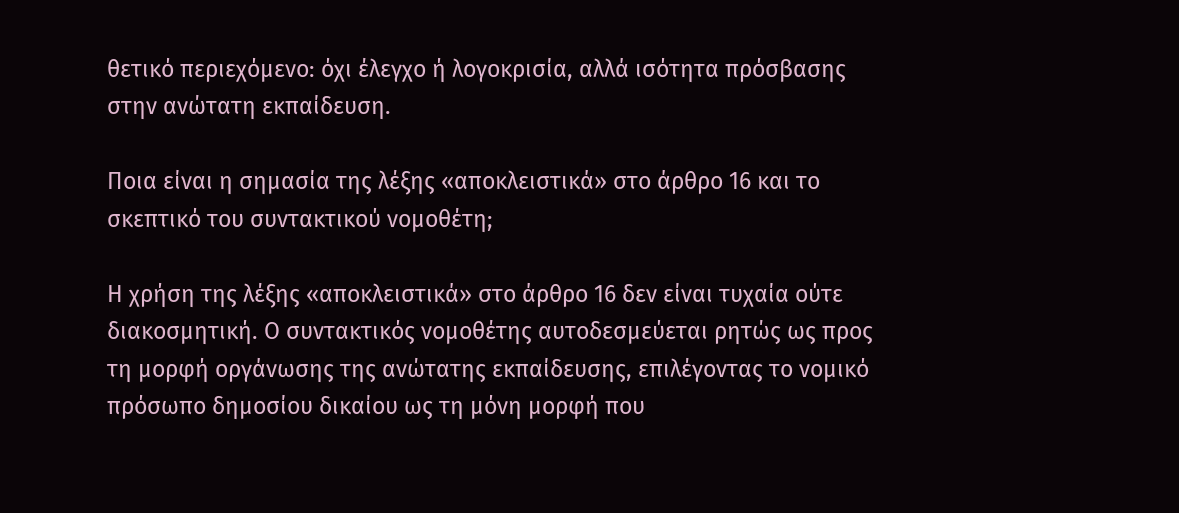θετικό περιεχόμενο: όχι έλεγχο ή λογοκρισία, αλλά ισότητα πρόσβασης στην ανώτατη εκπαίδευση.

Ποια είναι η σημασία της λέξης «αποκλειστικά» στο άρθρο 16 και το σκεπτικό του συντακτικού νομοθέτη;

Η χρήση της λέξης «αποκλειστικά» στο άρθρο 16 δεν είναι τυχαία ούτε διακοσμητική. Ο συντακτικός νομοθέτης αυτοδεσμεύεται ρητώς ως προς τη μορφή οργάνωσης της ανώτατης εκπαίδευσης, επιλέγοντας το νομικό πρόσωπο δημοσίου δικαίου ως τη μόνη μορφή που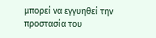μπορεί να εγγυηθεί την προστασία του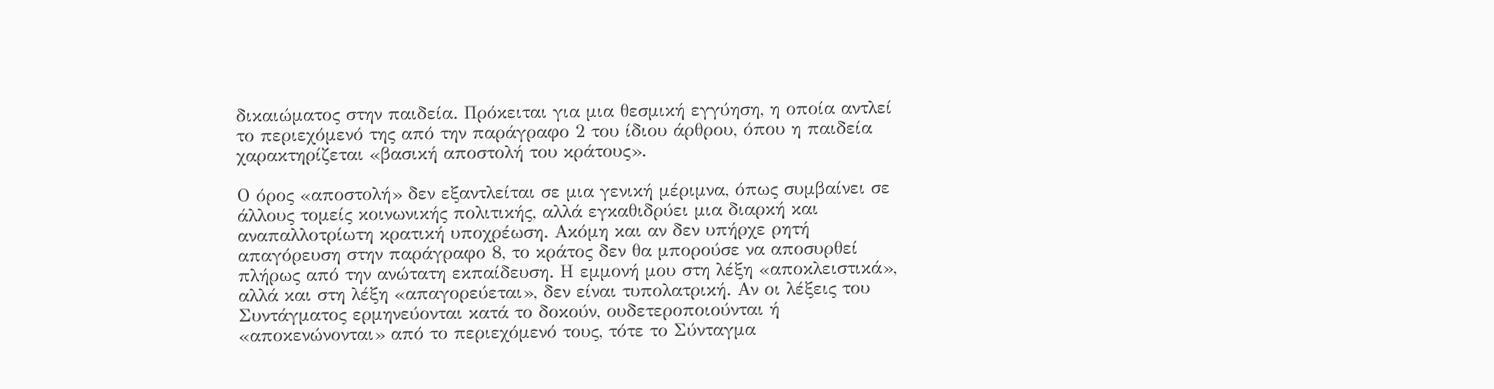δικαιώματος στην παιδεία. Πρόκειται για μια θεσμική εγγύηση, η οποία αντλεί το περιεχόμενό της από την παράγραφο 2 του ίδιου άρθρου, όπου η παιδεία χαρακτηρίζεται «βασική αποστολή του κράτους».

Ο όρος «αποστολή» δεν εξαντλείται σε μια γενική μέριμνα, όπως συμβαίνει σε άλλους τομείς κοινωνικής πολιτικής, αλλά εγκαθιδρύει μια διαρκή και αναπαλλοτρίωτη κρατική υποχρέωση. Ακόμη και αν δεν υπήρχε ρητή απαγόρευση στην παράγραφο 8, το κράτος δεν θα μπορούσε να αποσυρθεί πλήρως από την ανώτατη εκπαίδευση. Η εμμονή μου στη λέξη «αποκλειστικά», αλλά και στη λέξη «απαγορεύεται», δεν είναι τυπολατρική. Αν οι λέξεις του Συντάγματος ερμηνεύονται κατά το δοκούν, ουδετεροποιούνται ή «αποκενώνονται» από το περιεχόμενό τους, τότε το Σύνταγμα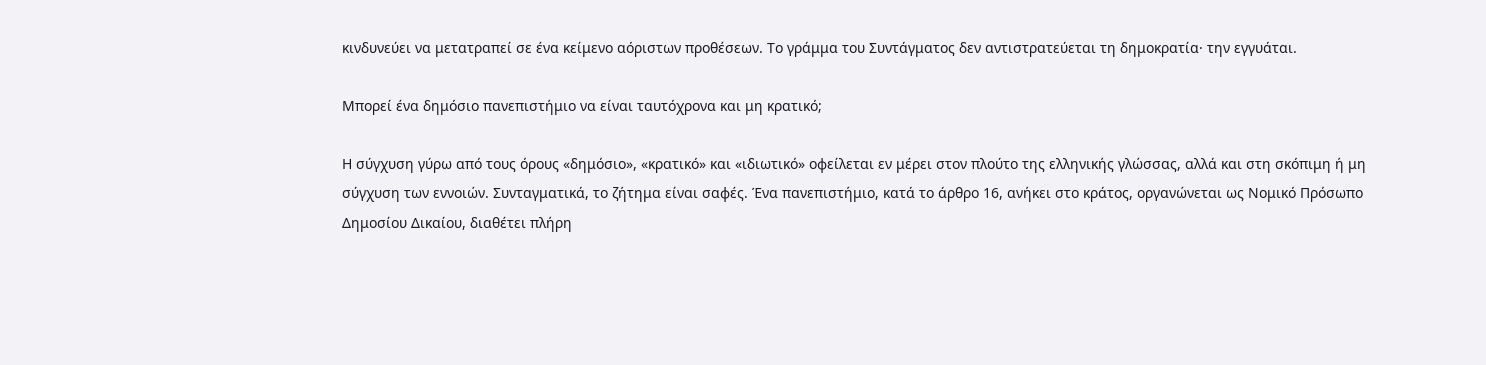κινδυνεύει να μετατραπεί σε ένα κείμενο αόριστων προθέσεων. Το γράμμα του Συντάγματος δεν αντιστρατεύεται τη δημοκρατία· την εγγυάται.

Μπορεί ένα δημόσιο πανεπιστήμιο να είναι ταυτόχρονα και μη κρατικό;

Η σύγχυση γύρω από τους όρους «δημόσιο», «κρατικό» και «ιδιωτικό» οφείλεται εν μέρει στον πλούτο της ελληνικής γλώσσας, αλλά και στη σκόπιμη ή μη σύγχυση των εννοιών. Συνταγματικά, το ζήτημα είναι σαφές. Ένα πανεπιστήμιο, κατά το άρθρο 16, ανήκει στο κράτος, οργανώνεται ως Νομικό Πρόσωπο Δημοσίου Δικαίου, διαθέτει πλήρη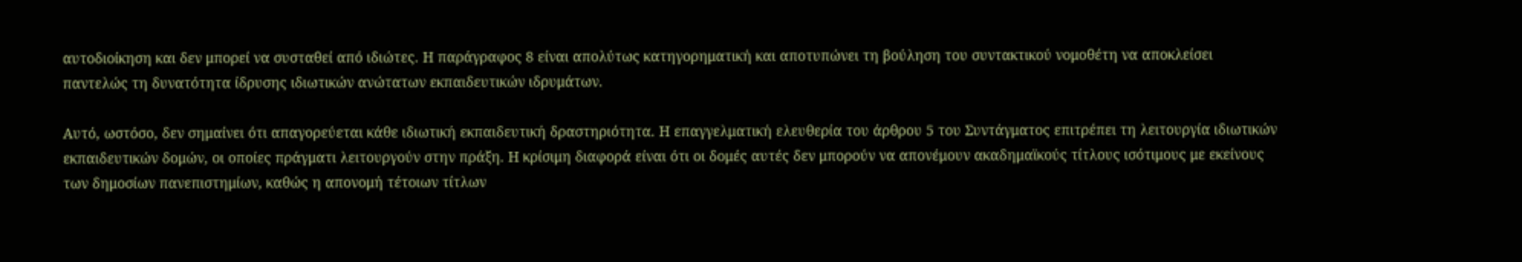αυτοδιοίκηση και δεν μπορεί να συσταθεί από ιδιώτες. Η παράγραφος 8 είναι απολύτως κατηγορηματική και αποτυπώνει τη βούληση του συντακτικού νομοθέτη να αποκλείσει παντελώς τη δυνατότητα ίδρυσης ιδιωτικών ανώτατων εκπαιδευτικών ιδρυμάτων.

Αυτό, ωστόσο, δεν σημαίνει ότι απαγορεύεται κάθε ιδιωτική εκπαιδευτική δραστηριότητα. Η επαγγελματική ελευθερία του άρθρου 5 του Συντάγματος επιτρέπει τη λειτουργία ιδιωτικών εκπαιδευτικών δομών, οι οποίες πράγματι λειτουργούν στην πράξη. Η κρίσιμη διαφορά είναι ότι οι δομές αυτές δεν μπορούν να απονέμουν ακαδημαϊκούς τίτλους ισότιμους με εκείνους των δημοσίων πανεπιστημίων, καθώς η απονομή τέτοιων τίτλων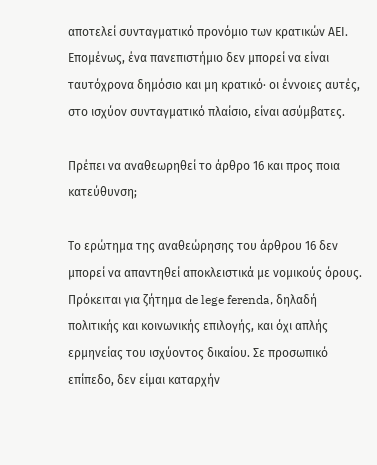αποτελεί συνταγματικό προνόμιο των κρατικών ΑΕΙ. Επομένως, ένα πανεπιστήμιο δεν μπορεί να είναι ταυτόχρονα δημόσιο και μη κρατικό· οι έννοιες αυτές, στο ισχύον συνταγματικό πλαίσιο, είναι ασύμβατες.

Πρέπει να αναθεωρηθεί το άρθρο 16 και προς ποια κατεύθυνση;

Το ερώτημα της αναθεώρησης του άρθρου 16 δεν μπορεί να απαντηθεί αποκλειστικά με νομικούς όρους. Πρόκειται για ζήτημα de lege ferenda, δηλαδή πολιτικής και κοινωνικής επιλογής, και όχι απλής ερμηνείας του ισχύοντος δικαίου. Σε προσωπικό επίπεδο, δεν είμαι καταρχήν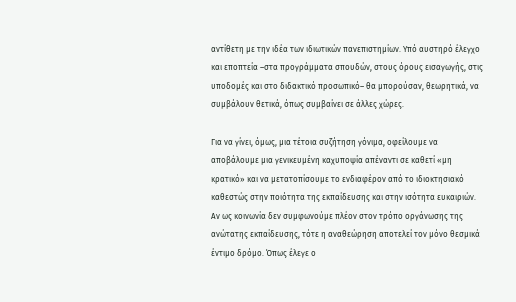αντίθετη με την ιδέα των ιδιωτικών πανεπιστημίων. Υπό αυστηρό έλεγχο και εποπτεία –στα προγράμματα σπουδών, στους όρους εισαγωγής, στις υποδομές και στο διδακτικό προσωπικό– θα μπορούσαν, θεωρητικά, να συμβάλουν θετικά, όπως συμβαίνει σε άλλες χώρες.

Για να γίνει, όμως, μια τέτοια συζήτηση γόνιμα, οφείλουμε να αποβάλουμε μια γενικευμένη καχυποψία απέναντι σε καθετί «μη κρατικό» και να μετατοπίσουμε το ενδιαφέρον από το ιδιοκτησιακό καθεστώς στην ποιότητα της εκπαίδευσης και στην ισότητα ευκαιριών. Αν ως κοινωνία δεν συμφωνούμε πλέον στον τρόπο οργάνωσης της ανώτατης εκπαίδευσης, τότε η αναθεώρηση αποτελεί τον μόνο θεσμικά έντιμο δρόμο. Όπως έλεγε ο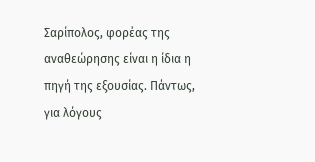Σαρίπολος, φορέας της αναθεώρησης είναι η ίδια η πηγή της εξουσίας. Πάντως, για λόγους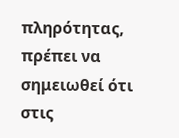πληρότητας, πρέπει να σημειωθεί ότι στις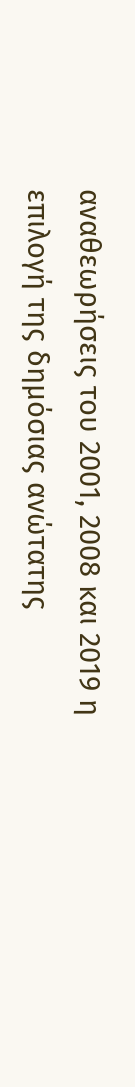αναθεωρήσεις του 2001, 2008 και 2019 η επιλογή της δημόσιας ανώτατης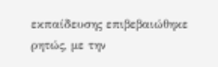εκπαίδευσης επιβεβαιώθηκε ρητώς, με την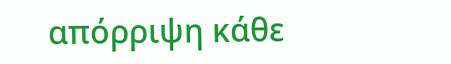απόρριψη κάθε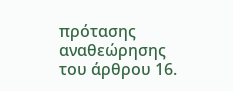πρότασης αναθεώρησης του άρθρου 16.